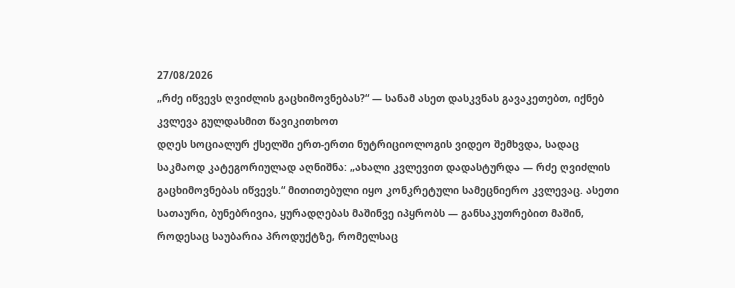27/08/2026
„რძე იწვევს ღვიძლის გაცხიმოვნებას?“ — სანამ ასეთ დასკვნას გავაკეთებთ, იქნებ კვლევა გულდასმით წავიკითხოთ
დღეს სოციალურ ქსელში ერთ-ერთი ნუტრიციოლოგის ვიდეო შემხვდა, სადაც საკმაოდ კატეგორიულად აღნიშნა: „ახალი კვლევით დადასტურდა — რძე ღვიძლის გაცხიმოვნებას იწვევს.“ მითითებული იყო კონკრეტული სამეცნიერო კვლევაც. ასეთი სათაური, ბუნებრივია, ყურადღებას მაშინვე იპყრობს — განსაკუთრებით მაშინ, როდესაც საუბარია პროდუქტზე, რომელსაც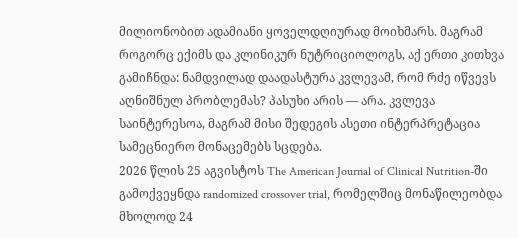მილიონობით ადამიანი ყოველდღიურად მოიხმარს. მაგრამ როგორც ექიმს და კლინიკურ ნუტრიციოლოგს, აქ ერთი კითხვა გამიჩნდა: ნამდვილად დაადასტურა კვლევამ, რომ რძე იწვევს აღნიშნულ პრობლემას? პასუხი არის — არა. კვლევა საინტერესოა, მაგრამ მისი შედეგის ასეთი ინტერპრეტაცია სამეცნიერო მონაცემებს სცდება.
2026 წლის 25 აგვისტოს The American Journal of Clinical Nutrition-ში გამოქვეყნდა randomized crossover trial, რომელშიც მონაწილეობდა მხოლოდ 24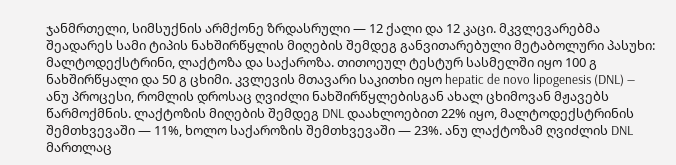ჯანმრთელი, სიმსუქნის არმქონე ზრდასრული — 12 ქალი და 12 კაცი. მკვლევარებმა შეადარეს სამი ტიპის ნახშირწყლის მიღების შემდეგ განვითარებული მეტაბოლური პასუხი: მალტოდექსტრინი, ლაქტოზა და საქაროზა. თითოეულ ტესტურ სასმელში იყო 100 გ ნახშირწყალი და 50 გ ცხიმი. კვლევის მთავარი საკითხი იყო hepatic de novo lipogenesis (DNL) — ანუ პროცესი, რომლის დროსაც ღვიძლი ნახშირწყლებისგან ახალ ცხიმოვან მჟავებს წარმოქმნის. ლაქტოზის მიღების შემდეგ DNL დაახლოებით 22% იყო, მალტოდექსტრინის შემთხვევაში — 11%, ხოლო საქაროზის შემთხვევაში — 23%. ანუ ლაქტოზამ ღვიძლის DNL მართლაც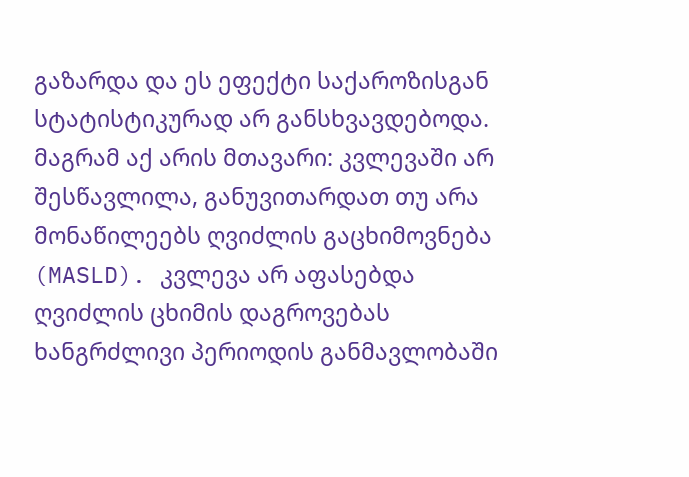გაზარდა და ეს ეფექტი საქაროზისგან სტატისტიკურად არ განსხვავდებოდა.
მაგრამ აქ არის მთავარი: კვლევაში არ შესწავლილა, განუვითარდათ თუ არა მონაწილეებს ღვიძლის გაცხიმოვნება (MASLD). კვლევა არ აფასებდა ღვიძლის ცხიმის დაგროვებას ხანგრძლივი პერიოდის განმავლობაში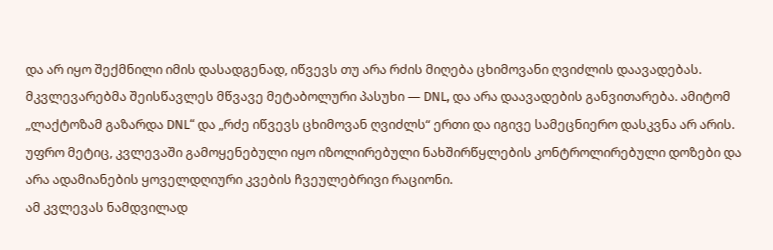და არ იყო შექმნილი იმის დასადგენად, იწვევს თუ არა რძის მიღება ცხიმოვანი ღვიძლის დაავადებას. მკვლევარებმა შეისწავლეს მწვავე მეტაბოლური პასუხი — DNL, და არა დაავადების განვითარება. ამიტომ „ლაქტოზამ გაზარდა DNL“ და „რძე იწვევს ცხიმოვან ღვიძლს“ ერთი და იგივე სამეცნიერო დასკვნა არ არის.
უფრო მეტიც, კვლევაში გამოყენებული იყო იზოლირებული ნახშირწყლების კონტროლირებული დოზები და არა ადამიანების ყოველდღიური კვების ჩვეულებრივი რაციონი.
ამ კვლევას ნამდვილად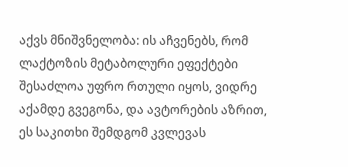აქვს მნიშვნელობა: ის აჩვენებს, რომ ლაქტოზის მეტაბოლური ეფექტები შესაძლოა უფრო რთული იყოს, ვიდრე აქამდე გვეგონა, და ავტორების აზრით, ეს საკითხი შემდგომ კვლევას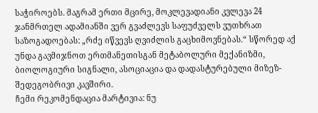საჭიროებს. მაგრამ ერთი მცირე, მოკლევადიანი კვლევა 24 ჯანმრთელ ადამიანში ვერ გვაძლევს საფუძველს ვუთხრათ საზოგადოებას: „რძე იწვევს ღვიძლის გაცხიმოვნებას.“ სწორედ აქ უნდა გავმიჯნოთ ერთმანეთისგან მეტაბოლური მექანიზმი, ბიოლოგიური სიგნალი, ასოციაცია და დადასტურებული მიზეზ-შედეგობრივი კავშირი.
ჩემი რეკომენდაცია მარტივია: ნუ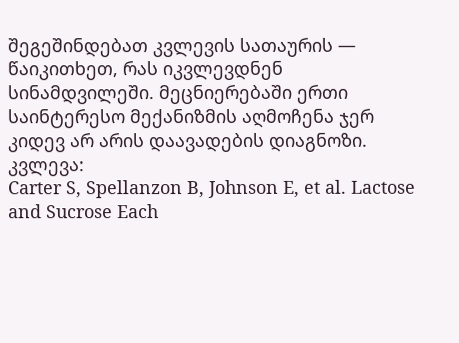შეგეშინდებათ კვლევის სათაურის — წაიკითხეთ, რას იკვლევდნენ სინამდვილეში. მეცნიერებაში ერთი საინტერესო მექანიზმის აღმოჩენა ჯერ კიდევ არ არის დაავადების დიაგნოზი.
კვლევა:
Carter S, Spellanzon B, Johnson E, et al. Lactose and Sucrose Each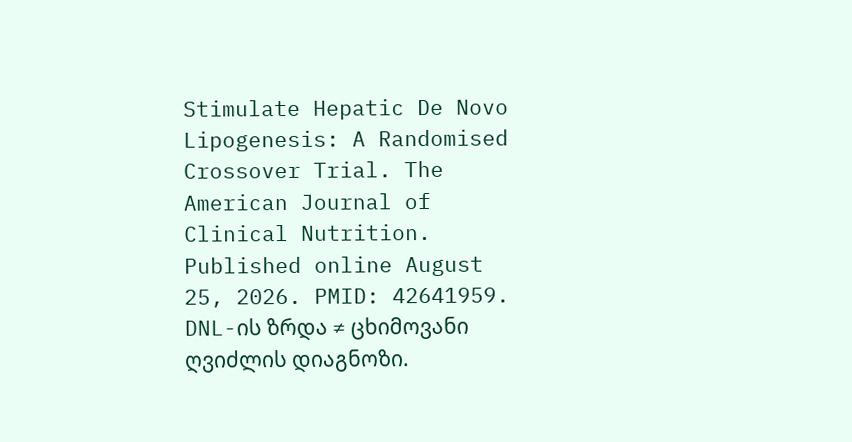Stimulate Hepatic De Novo Lipogenesis: A Randomised Crossover Trial. The American Journal of Clinical Nutrition. Published online August 25, 2026. PMID: 42641959.
DNL-ის ზრდა ≠ ცხიმოვანი ღვიძლის დიაგნოზი.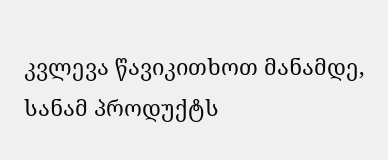კვლევა წავიკითხოთ მანამდე, სანამ პროდუქტს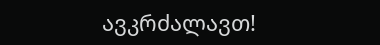ავკრძალავთ!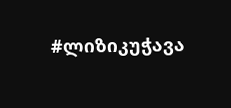#ლიზიკუჭავა